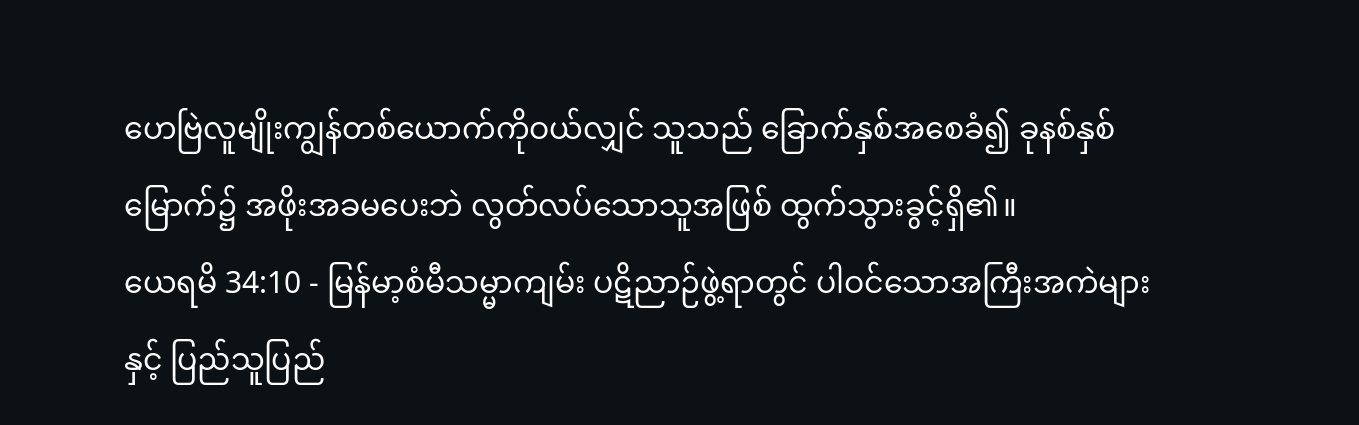ဟေဗြဲလူမျိုးကျွန်တစ်ယောက်ကိုဝယ်လျှင် သူသည် ခြောက်နှစ်အစေခံ၍ ခုနစ်နှစ်မြောက်၌ အဖိုးအခမပေးဘဲ လွတ်လပ်သောသူအဖြစ် ထွက်သွားခွင့်ရှိ၏။
ယေရမိ 34:10 - မြန်မာ့စံမီသမ္မာကျမ်း ပဋိညာဉ်ဖွဲ့ရာတွင် ပါဝင်သောအကြီးအကဲများနှင့် ပြည်သူပြည်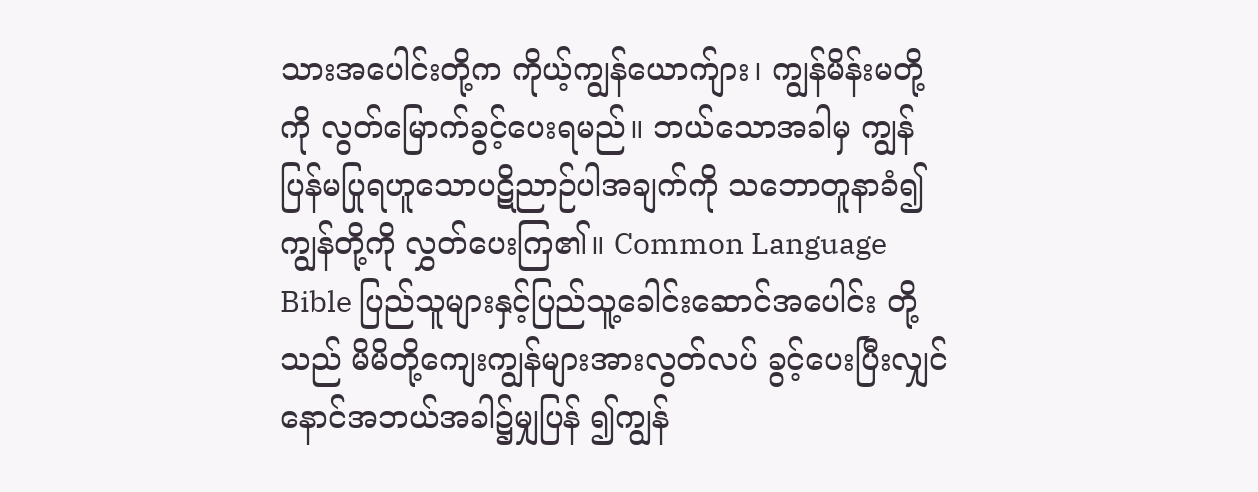သားအပေါင်းတို့က ကိုယ့်ကျွန်ယောက်ျား၊ ကျွန်မိန်းမတို့ကို လွတ်မြောက်ခွင့်ပေးရမည်။ ဘယ်သောအခါမှ ကျွန်ပြန်မပြုရဟူသောပဋိညာဉ်ပါအချက်ကို သဘောတူနာခံ၍ ကျွန်တို့ကို လွှတ်ပေးကြ၏။ Common Language Bible ပြည်သူများနှင့်ပြည်သူ့ခေါင်းဆောင်အပေါင်း တို့သည် မိမိတို့ကျေးကျွန်များအားလွတ်လပ် ခွင့်ပေးပြီးလျှင် နောင်အဘယ်အခါ၌မျှပြန် ၍ကျွန်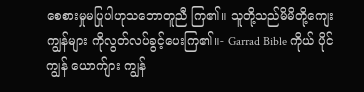စေစားမှုမပြုပါဟုသဘောတူညီ ကြ၏။ သူတို့သည်မိမိတို့ကျေးကျွန်များ ကိုလွတ်လပ်ခွင့်ပေးကြ၏။- Garrad Bible ကိုယ် ပိုင် ကျွန် ယောက်ျား ကျွန်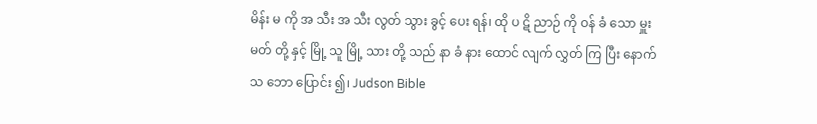မိန်း မ ကို အ သီး အ သီး လွတ် သွား ခွင့် ပေး ရန်၊ ထို ပ ဋိ ညာဉ် ကို ဝန် ခံ သော မှူး မတ် တို့ နှင့် မြို့ သူ မြို့ သား တို့ သည် နာ ခံ နား ထောင် လျက် လွှတ် ကြ ပြီး နောက် သ ဘော ပြောင်း ၍၊ Judson Bible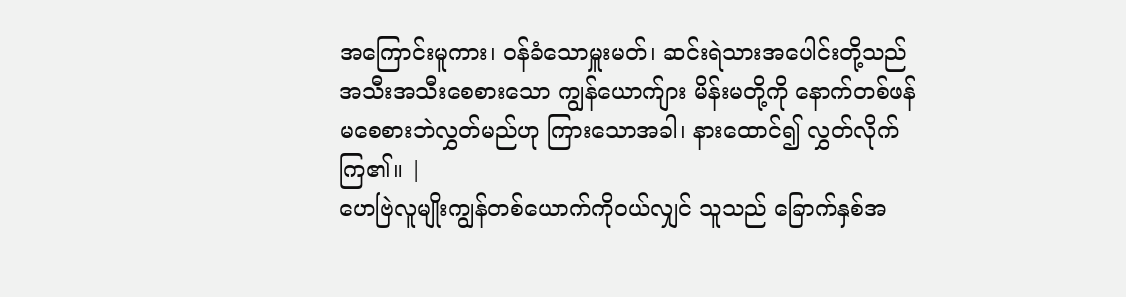အကြောင်းမူကား၊ ဝန်ခံသောမှူးမတ်၊ ဆင်းရဲသားအပေါင်းတို့သည် အသီးအသီးစေစားသော ကျွန်ယောက်ျား မိန်းမတို့ကို နောက်တစ်ဖန် မစေစားဘဲလွှတ်မည်ဟု ကြားသောအခါ၊ နားထောင်၍ လွှတ်လိုက်ကြ၏။ |
ဟေဗြဲလူမျိုးကျွန်တစ်ယောက်ကိုဝယ်လျှင် သူသည် ခြောက်နှစ်အ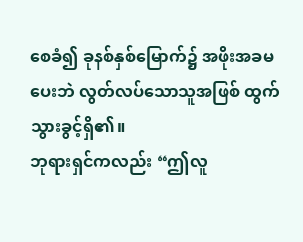စေခံ၍ ခုနစ်နှစ်မြောက်၌ အဖိုးအခမပေးဘဲ လွတ်လပ်သောသူအဖြစ် ထွက်သွားခွင့်ရှိ၏။
ဘုရားရှင်ကလည်း “ဤလူ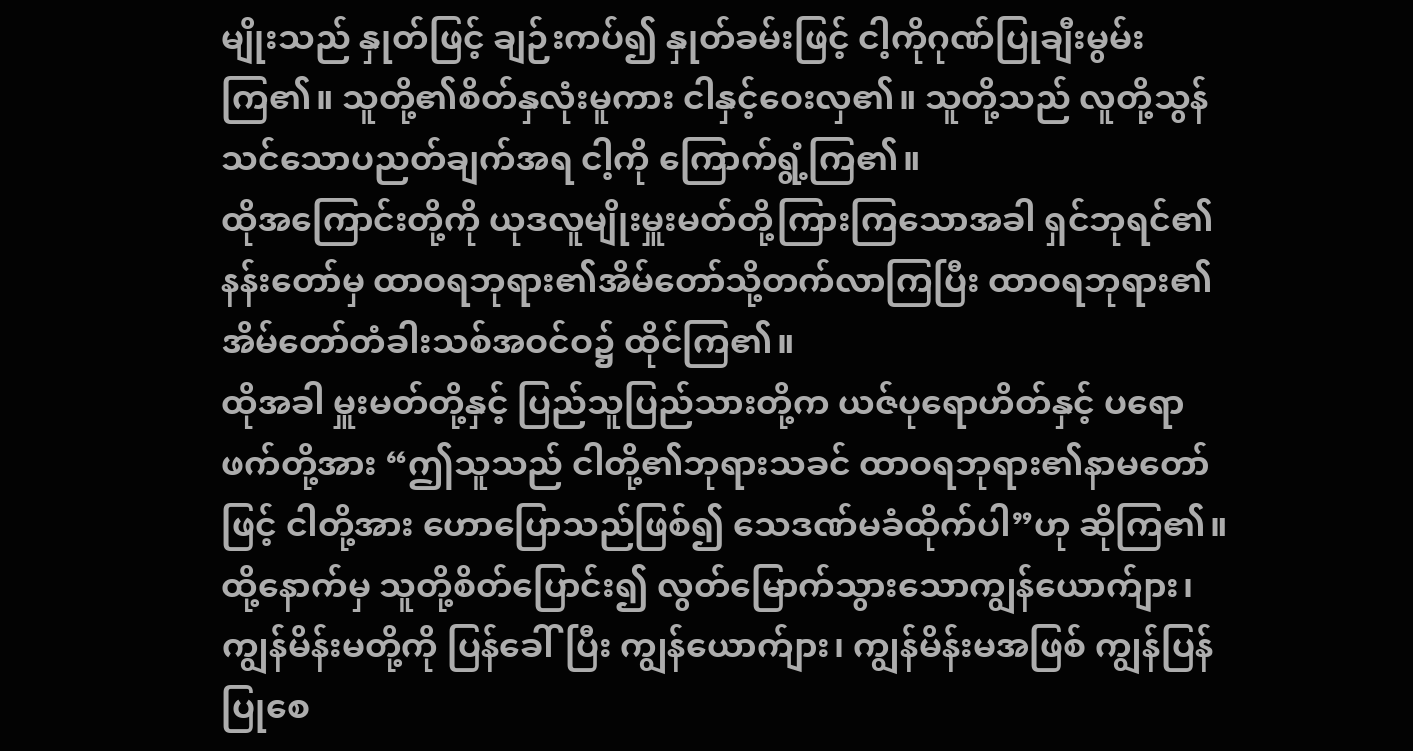မျိုးသည် နှုတ်ဖြင့် ချဉ်းကပ်၍ နှုတ်ခမ်းဖြင့် ငါ့ကိုဂုဏ်ပြုချီးမွမ်းကြ၏။ သူတို့၏စိတ်နှလုံးမူကား ငါနှင့်ဝေးလှ၏။ သူတို့သည် လူတို့သွန်သင်သောပညတ်ချက်အရ ငါ့ကို ကြောက်ရွံ့ကြ၏။
ထိုအကြောင်းတို့ကို ယုဒလူမျိုးမှူးမတ်တို့ကြားကြသောအခါ ရှင်ဘုရင်၏နန်းတော်မှ ထာဝရဘုရား၏အိမ်တော်သို့တက်လာကြပြီး ထာဝရဘုရား၏အိမ်တော်တံခါးသစ်အဝင်ဝ၌ ထိုင်ကြ၏။
ထိုအခါ မှူးမတ်တို့နှင့် ပြည်သူပြည်သားတို့က ယဇ်ပုရောဟိတ်နှင့် ပရောဖက်တို့အား “ဤသူသည် ငါတို့၏ဘုရားသခင် ထာဝရဘုရား၏နာမတော်ဖြင့် ငါတို့အား ဟောပြောသည်ဖြစ်၍ သေဒဏ်မခံထိုက်ပါ”ဟု ဆိုကြ၏။
ထို့နောက်မှ သူတို့စိတ်ပြောင်း၍ လွတ်မြောက်သွားသောကျွန်ယောက်ျား၊ ကျွန်မိန်းမတို့ကို ပြန်ခေါ်ပြီး ကျွန်ယောက်ျား၊ ကျွန်မိန်းမအဖြစ် ကျွန်ပြန်ပြုစေ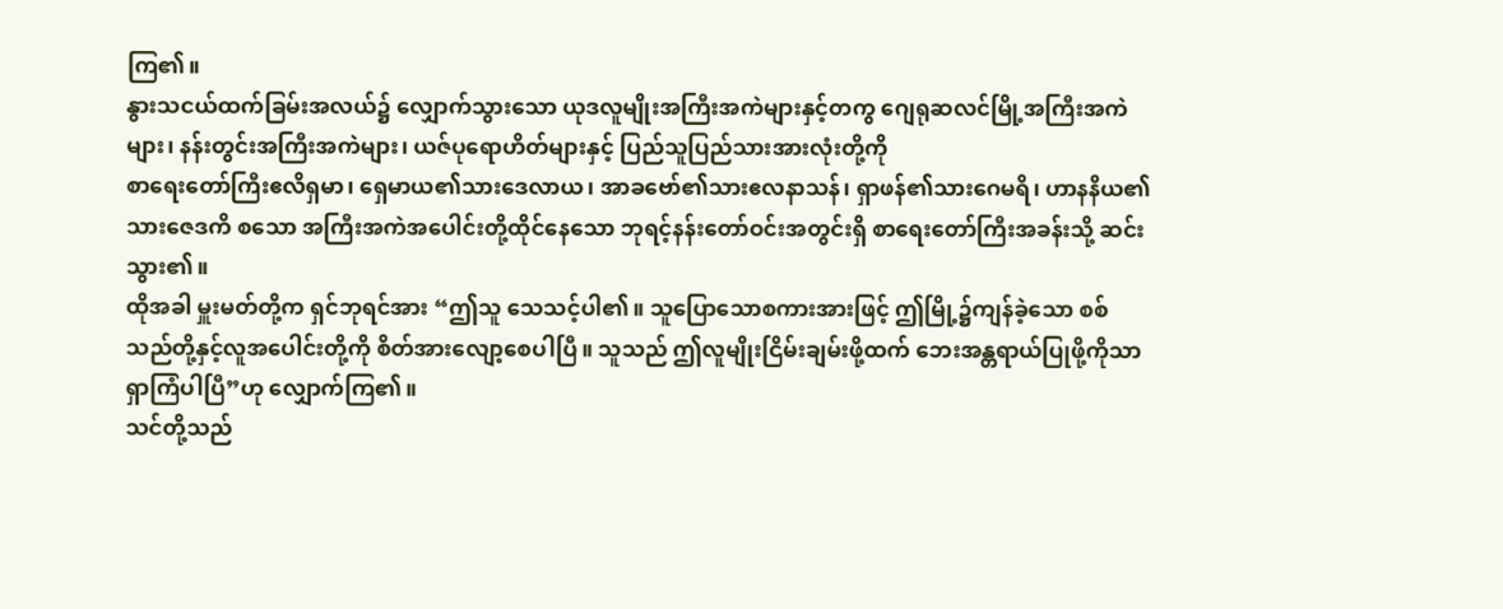ကြ၏။
နွားသငယ်ထက်ခြမ်းအလယ်၌ လျှောက်သွားသော ယုဒလူမျိုးအကြီးအကဲများနှင့်တကွ ဂျေရုဆလင်မြို့အကြီးအကဲများ၊ နန်းတွင်းအကြီးအကဲများ၊ ယဇ်ပုရောဟိတ်များနှင့် ပြည်သူပြည်သားအားလုံးတို့ကို
စာရေးတော်ကြီးဧလိရှမာ၊ ရှေမာယ၏သားဒေလာယ၊ အာခဗော်၏သားဧလနာသန်၊ ရှာဖန်၏သားဂေမရိ၊ ဟာနနိယ၏သားဇေဒကိ စသော အကြီးအကဲအပေါင်းတို့ထိုင်နေသော ဘုရင့်နန်းတော်ဝင်းအတွင်းရှိ စာရေးတော်ကြီးအခန်းသို့ ဆင်းသွား၏။
ထိုအခါ မှူးမတ်တို့က ရှင်ဘုရင်အား “ဤသူ သေသင့်ပါ၏။ သူပြောသောစကားအားဖြင့် ဤမြို့၌ကျန်ခဲ့သော စစ်သည်တို့နှင့်လူအပေါင်းတို့ကို စိတ်အားလျော့စေပါပြီ။ သူသည် ဤလူမျိုးငြိမ်းချမ်းဖို့ထက် ဘေးအန္တရာယ်ပြုဖို့ကိုသာ ရှာကြံပါပြီ”ဟု လျှောက်ကြ၏။
သင်တို့သည်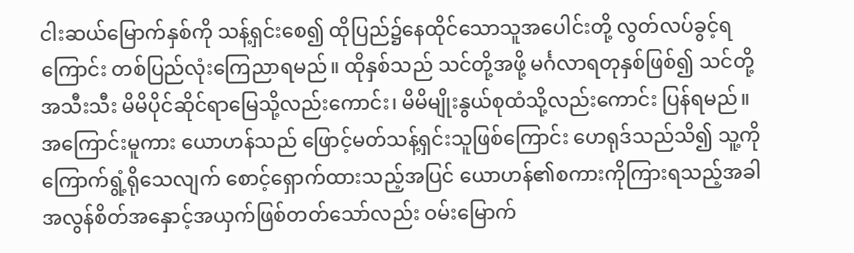ငါးဆယ်မြောက်နှစ်ကို သန့်ရှင်းစေ၍ ထိုပြည်၌နေထိုင်သောသူအပေါင်းတို့ လွတ်လပ်ခွင့်ရကြောင်း တစ်ပြည်လုံးကြေညာရမည်။ ထိုနှစ်သည် သင်တို့အဖို့ မင်္ဂလာရတုနှစ်ဖြစ်၍ သင်တို့အသီးသီး မိမိပိုင်ဆိုင်ရာမြေသို့လည်းကောင်း၊ မိမိမျိုးနွယ်စုထံသို့လည်းကောင်း ပြန်ရမည်။
အကြောင်းမူကား ယောဟန်သည် ဖြောင့်မတ်သန့်ရှင်းသူဖြစ်ကြောင်း ဟေရုဒ်သည်သိ၍ သူ့ကိုကြောက်ရွံ့ရိုသေလျက် စောင့်ရှောက်ထားသည့်အပြင် ယောဟန်၏စကားကိုကြားရသည့်အခါ အလွန်စိတ်အနှောင့်အယှက်ဖြစ်တတ်သော်လည်း ဝမ်းမြောက်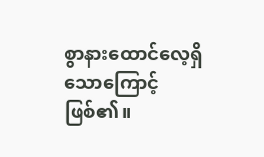စွာနားထောင်လေ့ရှိသောကြောင့်ဖြစ်၏။